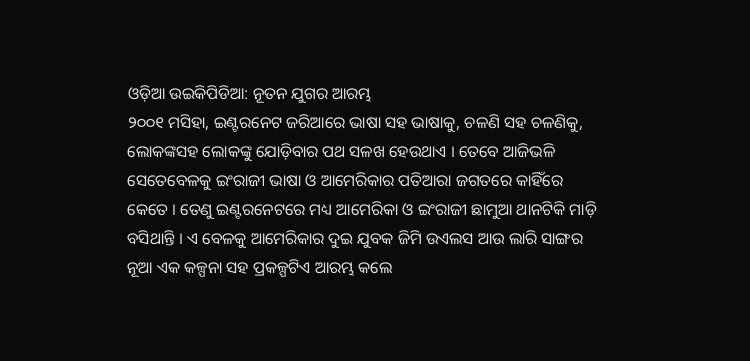ଓଡ଼ିଆ ଉଇକିପିଡିଆ: ନୂତନ ଯୁଗର ଆରମ୍ଭ
୨୦୦୧ ମସିହା, ଇଣ୍ଟରନେଟ ଜରିଆରେ ଭାଷା ସହ ଭାଷାକୁ, ଚଳଣି ସହ ଚଳଣିକୁ, ଲୋକଙ୍କସହ ଲୋକଙ୍କୁ ଯୋଡ଼ିବାର ପଥ ସଳଖ ହେଉଥାଏ । ତେବେ ଆଜିଭଳି ସେତେବେଳକୁ ଇଂରାଜୀ ଭାଷା ଓ ଆମେରିକାର ପତିଆରା ଜଗତରେ କାହିଁରେ କେତେ । ତେଣୁ ଇଣ୍ଟରନେଟରେ ମଧ୍ୟ ଆମେରିକା ଓ ଇଂରାଜୀ ଛାମୁଆ ଥାନଟିକି ମାଡ଼ି ବସିଥାନ୍ତି । ଏ ବେଳକୁ ଆମେରିକାର ଦୁଇ ଯୁବକ ଜିମି ଉଏଲସ ଆଉ ଲାରି ସାଙ୍ଗର ନୂଆ ଏକ କଳ୍ପନା ସହ ପ୍ରକଳ୍ପଟିଏ ଆରମ୍ଭ କଲେ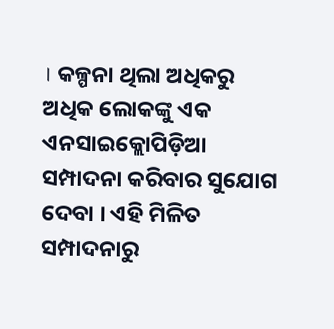। କଳ୍ପନା ଥିଲା ଅଧିକରୁ ଅଧିକ ଲୋକଙ୍କୁ ଏକ ଏନସାଇକ୍ଲୋପିଡ଼ିଆ ସମ୍ପାଦନା କରିବାର ସୁଯୋଗ ଦେବା । ଏହି ମିଳିତ ସମ୍ପାଦନାରୁ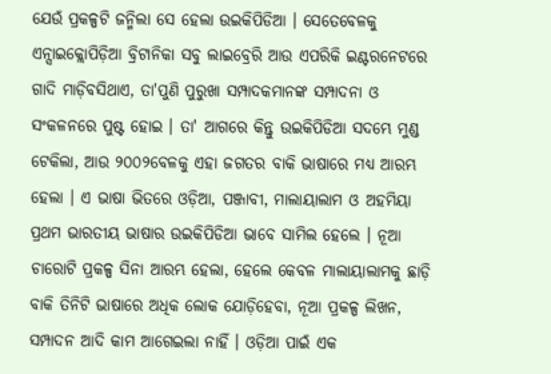ଯେଉଁ ପ୍ରକଳ୍ପଟି ଜନ୍ମିଲା ସେ ହେଲା ଉଇକିପିଡିଆ । ସେତେବେଳକୁ ଏନ୍ସାଇକ୍ଲୋପିଡ଼ିଆ ବ୍ରିଟାନିକା ସବୁ ଲାଇବ୍ରେରି ଆଉ ଏପରିକି ଇଣ୍ଟରନେଟରେ ଗାଦି ମାଡ଼ିବସିଥାଏ, ତା'ପୁଣି ପୁରୁଖା ସମ୍ପାଦକମାନଙ୍କ ସମ୍ପାଦନା ଓ ସଂକଳନରେ ପୁଷ୍ଟ ହୋଇ । ତା' ଆଗରେ କିନ୍ତୁ ଉଇକିପିଡିଆ ସଦମ୍ଭେ ମୁଣ୍ଡ ଟେକିଲା, ଆଉ ୨୦୦୨ବେଳକୁ ଏହା ଜଗତର ବାକି ଭାଷାରେ ମଧ୍ୟ ଆରମ୍ଭ ହେଲା । ଏ ଭାଷା ଭିତରେ ଓଡ଼ିଆ, ପଞ୍ଜାବୀ, ମାଲାୟାଲାମ ଓ ଅହମିୟା ପ୍ରଥମ ଭାରତୀୟ ଭାଷାର ଉଇକିପିଡିଆ ଭାବେ ସାମିଲ ହେଲେ । ନୂଆ ଚାରୋଟି ପ୍ରକଳ୍ପ ସିନା ଆରମ୍ଭ ହେଲା, ହେଲେ କେବଳ ମାଲାୟାଲାମକୁ ଛାଡ଼ି ବାକି ତିନିଟି ଭାଷାରେ ଅଧିକ ଲୋକ ଯୋଡ଼ିହେବା, ନୂଆ ପ୍ରକଳ୍ପ ଲିଖନ, ସମ୍ପାଦନ ଆଦି କାମ ଆଗେଇଲା ନାହିଁ । ଓଡ଼ିଆ ପାଇଁ ଏକ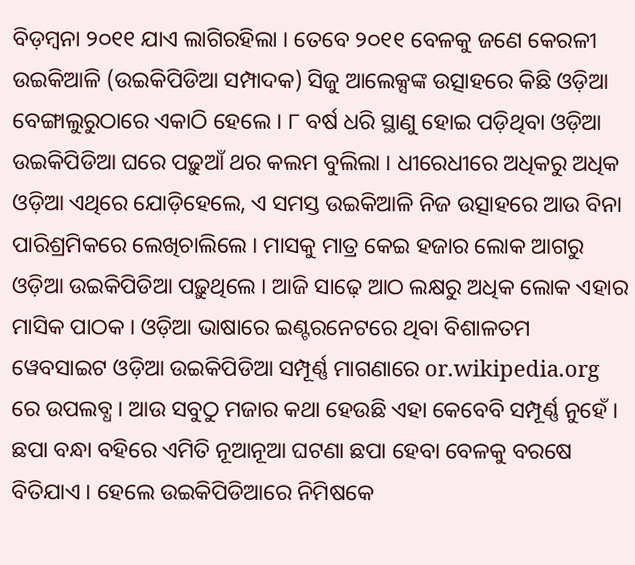ବିଡ଼ମ୍ବନା ୨୦୧୧ ଯାଏ ଲାଗିରହିଲା । ତେବେ ୨୦୧୧ ବେଳକୁ ଜଣେ କେରଳୀ ଉଇକିଆଳି (ଉଇକିପିଡିଆ ସମ୍ପାଦକ) ସିଜୁ ଆଲେକ୍ସଙ୍କ ଉତ୍ସାହରେ କିଛି ଓଡ଼ିଆ ବେଙ୍ଗାଲୁରୁଠାରେ ଏକାଠି ହେଲେ । ୮ ବର୍ଷ ଧରି ସ୍ଥାଣୁ ହୋଇ ପଡ଼ିଥିବା ଓଡ଼ିଆ ଉଇକିପିଡିଆ ଘରେ ପଢ଼ୁଆଁ ଥର କଲମ ବୁଲିଲା । ଧୀରେଧୀରେ ଅଧିକରୁ ଅଧିକ ଓଡ଼ିଆ ଏଥିରେ ଯୋଡ଼ିହେଲେ, ଏ ସମସ୍ତ ଉଇକିଆଳି ନିଜ ଉତ୍ସାହରେ ଆଉ ବିନା ପାରିଶ୍ରମିକରେ ଲେଖିଚାଲିଲେ । ମାସକୁ ମାତ୍ର କେଇ ହଜାର ଲୋକ ଆଗରୁ ଓଡ଼ିଆ ଉଇକିପିଡିଆ ପଢ଼ୁଥିଲେ । ଆଜି ସାଢ଼େ ଆଠ ଲକ୍ଷରୁ ଅଧିକ ଲୋକ ଏହାର ମାସିକ ପାଠକ । ଓଡ଼ିଆ ଭାଷାରେ ଇଣ୍ଟରନେଟରେ ଥିବା ବିଶାଳତମ ୱେବସାଇଟ ଓଡ଼ିଆ ଉଇକିପିଡିଆ ସମ୍ପୂର୍ଣ୍ଣ ମାଗଣାରେ or.wikipedia.org ରେ ଉପଲବ୍ଧ । ଆଉ ସବୁଠୁ ମଜାର କଥା ହେଉଛି ଏହା କେବେବି ସମ୍ପୂର୍ଣ୍ଣ ନୁହେଁ । ଛପା ବନ୍ଧା ବହିରେ ଏମିତି ନୂଆନୂଆ ଘଟଣା ଛପା ହେବା ବେଳକୁ ବରଷେ ବିତିଯାଏ । ହେଲେ ଉଇକିପିଡିଆରେ ନିମିଷକେ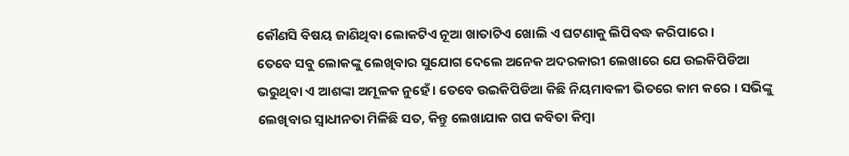କୌଣସି ବିଷୟ ଜାଣିଥିବା ଲୋକଟିଏ ନୂଆ ଖାତାଟିଏ ଖୋଲି ଏ ଘଟଣାକୁ ଲିପିବଦ୍ଧ କରିପାରେ ।
ତେବେ ସବୁ ଲୋକଙ୍କୁ ଲେଖିବାର ସୁଯୋଗ ଦେଲେ ଅନେକ ଅଦରକାରୀ ଲେଖାରେ ଯେ ଉଇକିପିଡିଆ ଭରୁଥିବା ଏ ଆଶଙ୍କା ଅମୂଳକ ନୁହେଁ । ତେବେ ଉଇକିପିଡିଆ କିଛି ନିୟମାବଳୀ ଭିତରେ କାମ କରେ । ସଭିଙ୍କୁ ଲେଖିବାର ସ୍ୱାଧୀନତା ମିଳିଛି ସତ, କିନ୍ତୁ ଲେଖାଯାକ ଗପ କବିତା କିମ୍ବା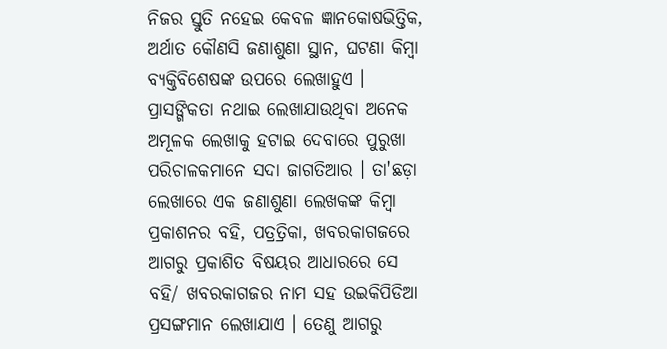ନିଜର ସ୍ତୁତି ନହେଇ କେବଳ ଜ୍ଞାନକୋଷଭିତ୍ତିକ, ଅର୍ଥାତ କୌଣସି ଜଣାଶୁଣା ସ୍ଥାନ, ଘଟଣା କିମ୍ବା ବ୍ୟକ୍ତିବିଶେଷଙ୍କ ଉପରେ ଲେଖାହୁଏ । ପ୍ରାସଙ୍ଗିକତା ନଥାଇ ଲେଖାଯାଉଥିବା ଅନେକ ଅମୂଳକ ଲେଖାକୁ ହଟାଇ ଦେବାରେ ପୁରୁଖା ପରିଚାଳକମାନେ ସଦା ଜାଗତିଆର । ତା'ଛଡ଼ା ଲେଖାରେ ଏକ ଜଣାଶୁଣା ଲେଖକଙ୍କ କିମ୍ବା ପ୍ରକାଶନର ବହି, ପତ୍ରତ୍ରିକା, ଖବରକାଗଜରେ ଆଗରୁ ପ୍ରକାଶିତ ବିଷୟର ଆଧାରରେ ସେ ବହି/ ଖବରକାଗଜର ନାମ ସହ ଉଇକିପିଡିଆ ପ୍ରସଙ୍ଗମାନ ଲେଖାଯାଏ । ତେଣୁ ଆଗରୁ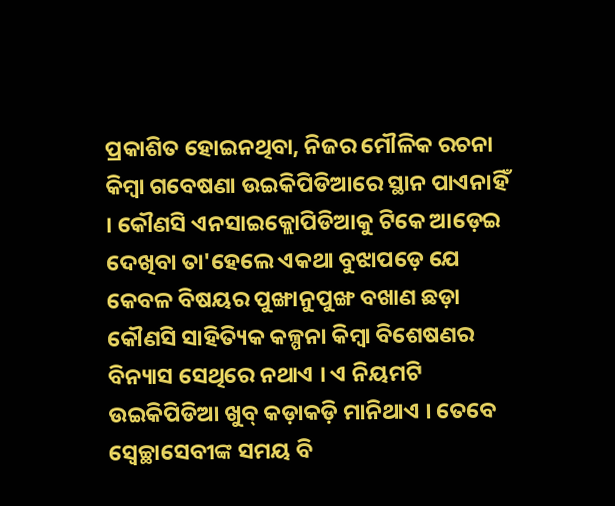ପ୍ରକାଶିତ ହୋଇନଥିବା, ନିଜର ମୌଳିକ ରଚନା କିମ୍ବା ଗବେଷଣା ଉଇକିପିଡିଆରେ ସ୍ଥାନ ପାଏନାହିଁ । କୌଣସି ଏନସାଇକ୍ଲୋପିଡିଆକୁ ଟିକେ ଆଡ଼େଇ ଦେଖିବା ତା'ହେଲେ ଏକଥା ବୁଝାପଡ଼େ ଯେ କେବଳ ବିଷୟର ପୁଙ୍ଖାନୁପୁଙ୍ଖ ବଖାଣ ଛଡ଼ା କୌଣସି ସାହିତ୍ୟିକ କଳ୍ପନା କିମ୍ବା ବିଶେଷଣର ବିନ୍ୟାସ ସେଥିରେ ନଥାଏ । ଏ ନିୟମଟି ଉଇକିପିଡିଆ ଖୁବ୍ କଡ଼ାକଡ଼ି ମାନିଥାଏ । ତେବେ ସ୍ୱେଚ୍ଛାସେବୀଙ୍କ ସମୟ ବି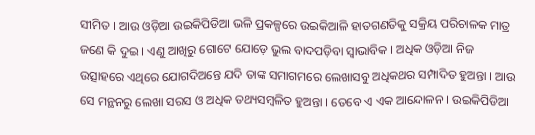ସୀମିତ । ଆଉ ଓଡ଼ିଆ ଉଇକିପିଡିଆ ଭଳି ପ୍ରକଳ୍ପରେ ଉଇକିଆଳି ହାତଗଣତିକୁ ସକ୍ରିୟ ପରିଚାଳକ ମାତ୍ର ଜଣେ କି ଦୁଇ । ଏଣୁ ଆଖିରୁ ଗୋଟେ ଯୋଡ଼େ ଭୁଲ ବାଦପଡ଼ିବା ସ୍ୱାଭାବିକ । ଅଧିକ ଓଡ଼ିଆ ନିଜ ଉତ୍ସାହରେ ଏଥିରେ ଯୋଗଦିଅନ୍ତେ ଯଦି ତାଙ୍କ ସମାଗମରେ ଲେଖାସବୁ ଅଧିକଥର ସମ୍ପାଦିତ ହୁଅନ୍ତା । ଆଉ ସେ ମନ୍ଥନରୁ ଲେଖା ସରସ ଓ ଅଧିକ ତଥ୍ୟସମ୍ବଳିତ ହୁଅନ୍ତା । ତେବେ ଏ ଏକ ଆନ୍ଦୋଳନ । ଉଇକିପିଡିଆ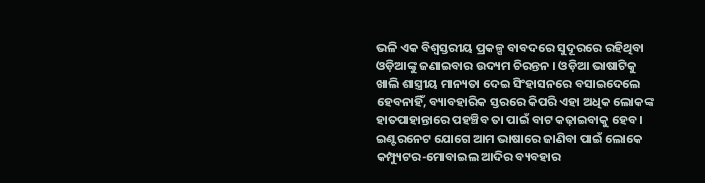ଭଳି ଏକ ବିଶ୍ୱସ୍ତରୀୟ ପ୍ରକଳ୍ପ ବାବଦରେ ସୁଦୂରରେ ରହିଥିବା ଓଡ଼ିଆଙ୍କୁ ଜଣାଇବାର ଉଦ୍ୟମ ଚିରନ୍ତନ । ଓଡ଼ିଆ ଭାଷାଟିକୁ ଖାଲି ଶାସ୍ତ୍ରୀୟ ମାନ୍ୟତା ଦେଇ ସିଂହାସନରେ ବସାଇଦେଲେ ହେବନାହିଁ, ବ୍ୟାବହାରିକ ସ୍ତରରେ କିପରି ଏହା ଅଧିକ ଲୋକଙ୍କ ହାତପାହାନ୍ତାରେ ପହଞ୍ଚିବ ତା ପାଇଁ ବାଟ କଢ଼ାଇବାକୁ ହେବ । ଇଣ୍ଟରନେଟ ଯୋଗେ ଆମ ଭାଷାରେ ଜାଣିବା ପାଇଁ ଲୋକେ କମ୍ପ୍ୟୁଟର-ମୋବାଇଲ ଆଦିର ବ୍ୟବହାର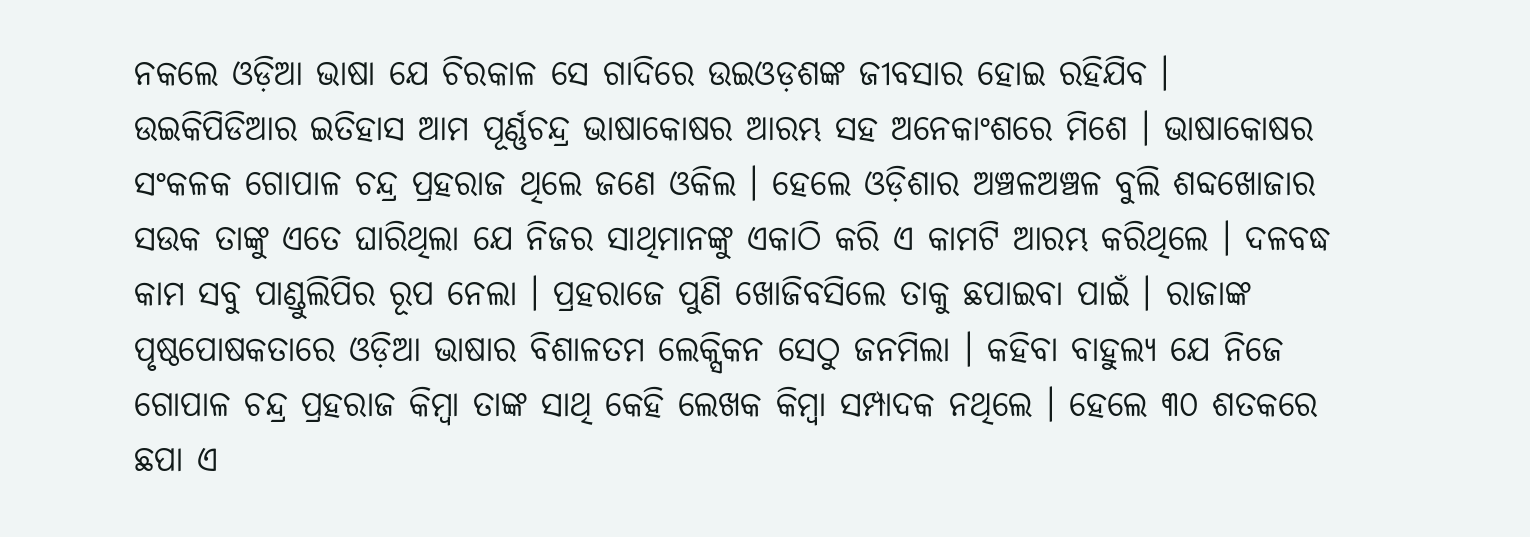ନକଲେ ଓଡ଼ିଆ ଭାଷା ଯେ ଚିରକାଳ ସେ ଗାଦିରେ ଉଇଓଡ଼ଶଙ୍କ ଜୀବସାର ହୋଇ ରହିଯିବ ।
ଉଇକିପିଡିଆର ଇତିହାସ ଆମ ପୂର୍ଣ୍ଣଚନ୍ଦ୍ର ଭାଷାକୋଷର ଆରମ୍ଭ ସହ ଅନେକାଂଶରେ ମିଶେ । ଭାଷାକୋଷର ସଂକଳକ ଗୋପାଳ ଚନ୍ଦ୍ର ପ୍ରହରାଜ ଥିଲେ ଜଣେ ଓକିଲ । ହେଲେ ଓଡ଼ିଶାର ଅଞ୍ଚଳଅଞ୍ଚଳ ବୁଲି ଶବ୍ଦଖୋଜାର ସଉକ ତାଙ୍କୁ ଏତେ ଘାରିଥିଲା ଯେ ନିଜର ସାଥିମାନଙ୍କୁ ଏକାଠି କରି ଏ କାମଟି ଆରମ୍ଭ କରିଥିଲେ । ଦଳବଦ୍ଧ କାମ ସବୁ ପାଣ୍ଡୁଲିପିର ରୂପ ନେଲା । ପ୍ରହରାଜେ ପୁଣି ଖୋଜିବସିଲେ ତାକୁ ଛପାଇବା ପାଇଁ । ରାଜାଙ୍କ ପୃଷ୍ଠପୋଷକତାରେ ଓଡ଼ିଆ ଭାଷାର ବିଶାଳତମ ଲେକ୍ସିକନ ସେଠୁ ଜନମିଲା । କହିବା ବାହୁଲ୍ୟ ଯେ ନିଜେ ଗୋପାଳ ଚନ୍ଦ୍ର ପ୍ରହରାଜ କିମ୍ବା ତାଙ୍କ ସାଥି କେହି ଲେଖକ କିମ୍ବା ସମ୍ପାଦକ ନଥିଲେ । ହେଲେ ୩୦ ଶତକରେ ଛପା ଏ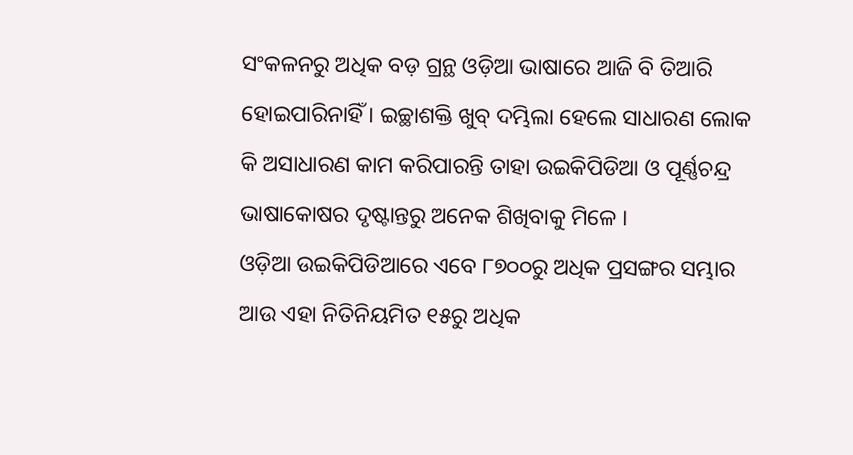ସଂକଳନରୁ ଅଧିକ ବଡ଼ ଗ୍ରନ୍ଥ ଓଡ଼ିଆ ଭାଷାରେ ଆଜି ବି ତିଆରି ହୋଇପାରିନାହିଁ । ଇଚ୍ଛାଶକ୍ତି ଖୁବ୍ ଦମ୍ଭିଲା ହେଲେ ସାଧାରଣ ଲୋକ କି ଅସାଧାରଣ କାମ କରିପାରନ୍ତି ତାହା ଉଇକିପିଡିଆ ଓ ପୂର୍ଣ୍ଣଚନ୍ଦ୍ର ଭାଷାକୋଷର ଦୃଷ୍ଟାନ୍ତରୁ ଅନେକ ଶିଖିବାକୁ ମିଳେ ।
ଓଡ଼ିଆ ଉଇକିପିଡିଆରେ ଏବେ ୮୭୦୦ରୁ ଅଧିକ ପ୍ରସଙ୍ଗର ସମ୍ଭାର ଆଉ ଏହା ନିତିନିୟମିତ ୧୫ରୁ ଅଧିକ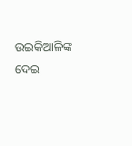ଉଇକିଆଳିଙ୍କ ଦେଇ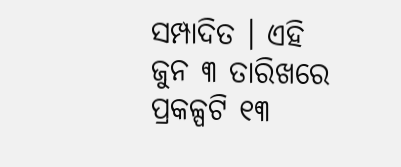ସମ୍ପାଦିତ । ଏହି ଜୁନ ୩ ତାରିଖରେ ପ୍ରକଳ୍ପଟି ୧୩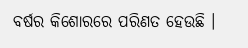ବର୍ଷର କିଶୋରରେ ପରିଣତ ହେଉଛି ।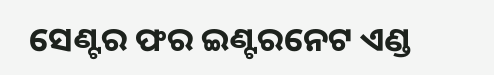ସେଣ୍ଟର ଫର ଇଣ୍ଟରନେଟ ଏଣ୍ଡ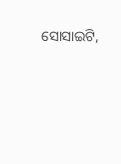ସୋସାଇଟି,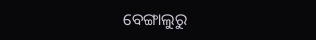ବେଙ୍ଗାଲୁରୁ